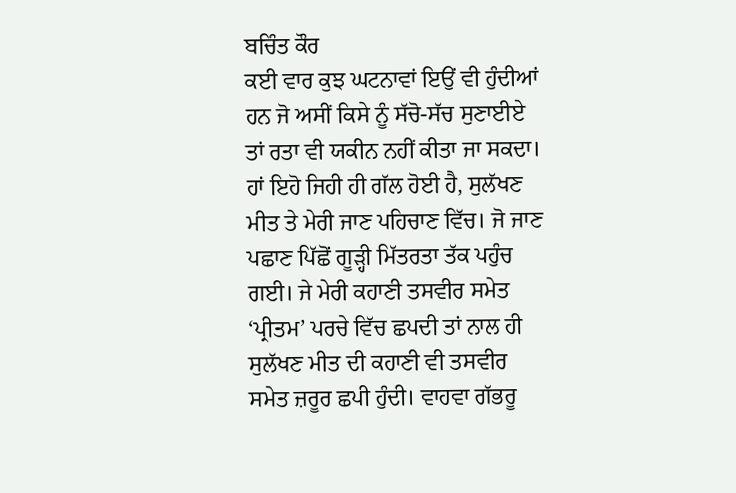ਬਚਿੰਤ ਕੌਰ
ਕਈ ਵਾਰ ਕੁਝ ਘਟਨਾਵਾਂ ਇਉਂ ਵੀ ਹੁੰਦੀਆਂ ਹਨ ਜੋ ਅਸੀਂ ਕਿਸੇ ਨੂੰ ਸੱਚੋ-ਸੱਚ ਸੁਣਾਈਏ ਤਾਂ ਰਤਾ ਵੀ ਯਕੀਨ ਨਹੀਂ ਕੀਤਾ ਜਾ ਸਕਦਾ। ਹਾਂ ਇਹੋ ਜਿਹੀ ਹੀ ਗੱਲ ਹੋਈ ਹੈ, ਸੁਲੱਖਣ ਮੀਤ ਤੇ ਮੇਰੀ ਜਾਣ ਪਹਿਚਾਣ ਵਿੱਚ। ਜੋ ਜਾਣ ਪਛਾਣ ਪਿੱਛੋਂ ਗੂੜ੍ਹੀ ਮਿੱਤਰਤਾ ਤੱਕ ਪਹੁੰਚ ਗਈ। ਜੇ ਮੇਰੀ ਕਹਾਣੀ ਤਸਵੀਰ ਸਮੇਤ ‘ਪ੍ਰੀਤਮ’ ਪਰਚੇ ਵਿੱਚ ਛਪਦੀ ਤਾਂ ਨਾਲ ਹੀ ਸੁਲੱਖਣ ਮੀਤ ਦੀ ਕਹਾਣੀ ਵੀ ਤਸਵੀਰ ਸਮੇਤ ਜ਼ਰੂਰ ਛਪੀ ਹੁੰਦੀ। ਵਾਹਵਾ ਗੱਭਰੂ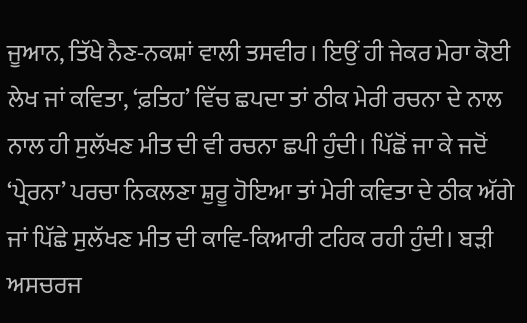ਜੂਆਨ, ਤਿੱਖੇ ਨੈਣ-ਨਕਸ਼ਾਂ ਵਾਲੀ ਤਸਵੀਰ। ਇਉਂ ਹੀ ਜੇਕਰ ਮੇਰਾ ਕੋਈ ਲੇਖ ਜਾਂ ਕਵਿਤਾ, ‘ਫ਼ਤਿਹ’ ਵਿੱਚ ਛਪਦਾ ਤਾਂ ਠੀਕ ਮੇਰੀ ਰਚਨਾ ਦੇ ਨਾਲ ਨਾਲ ਹੀ ਸੁਲੱਖਣ ਮੀਤ ਦੀ ਵੀ ਰਚਨਾ ਛਪੀ ਹੁੰਦੀ। ਪਿੱਛੋਂ ਜਾ ਕੇ ਜਦੋਂ ‘ਪ੍ਰੇਰਨਾ’ ਪਰਚਾ ਨਿਕਲਣਾ ਸ਼ੁਰੂ ਹੋਇਆ ਤਾਂ ਮੇਰੀ ਕਵਿਤਾ ਦੇ ਠੀਕ ਅੱਗੇ ਜਾਂ ਪਿੱਛੇ ਸੁਲੱਖਣ ਮੀਤ ਦੀ ਕਾਵਿ-ਕਿਆਰੀ ਟਹਿਕ ਰਹੀ ਹੁੰਦੀ। ਬੜੀ ਅਸਚਰਜ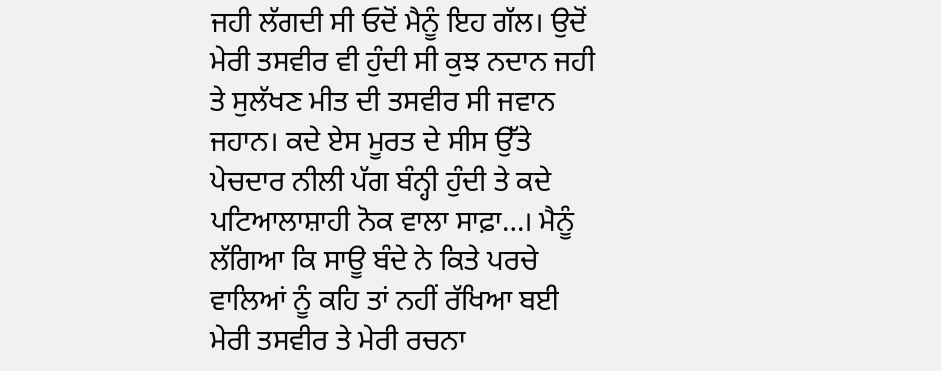ਜਹੀ ਲੱਗਦੀ ਸੀ ਓਦੋਂ ਮੈਨੂੰ ਇਹ ਗੱਲ। ਉਦੋਂ ਮੇਰੀ ਤਸਵੀਰ ਵੀ ਹੁੰਦੀ ਸੀ ਕੁਝ ਨਦਾਨ ਜਹੀ ਤੇ ਸੁਲੱਖਣ ਮੀਤ ਦੀ ਤਸਵੀਰ ਸੀ ਜਵਾਨ ਜਹਾਨ। ਕਦੇ ਏਸ ਮੂਰਤ ਦੇ ਸੀਸ ਉੱਤੇ ਪੇਚਦਾਰ ਨੀਲੀ ਪੱਗ ਬੰਨ੍ਹੀ ਹੁੰਦੀ ਤੇ ਕਦੇ ਪਟਿਆਲਾਸ਼ਾਹੀ ਨੋਕ ਵਾਲਾ ਸਾਫ਼ਾ…। ਮੈਨੂੰ ਲੱਗਿਆ ਕਿ ਸਾਊ ਬੰਦੇ ਨੇ ਕਿਤੇ ਪਰਚੇ ਵਾਲਿਆਂ ਨੂੰ ਕਹਿ ਤਾਂ ਨਹੀਂ ਰੱਖਿਆ ਬਈ ਮੇਰੀ ਤਸਵੀਰ ਤੇ ਮੇਰੀ ਰਚਨਾ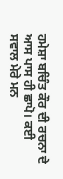ਹਮੇਸ਼ਾ ਬਚਿੰਤ ਕੌਰ ਦੀ ਰਚਨਾ ਦੇ ਆਸ ਪਾਸ ਹੀ ਛਾਪੋ। ਕਈ ਸਵਾਲ ਮੇਰੇ ਮਨ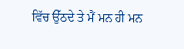ਵਿੱਚ ਉੱਠਦੇ ਤੇ ਮੈਂ ਮਨ ਹੀ ਮਨ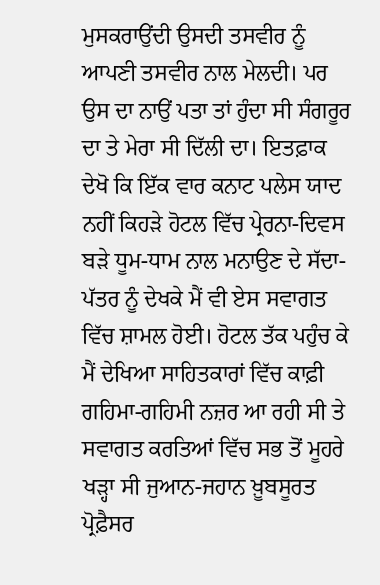ਮੁਸਕਰਾਉਂਦੀ ਉਸਦੀ ਤਸਵੀਰ ਨੂੰ ਆਪਣੀ ਤਸਵੀਰ ਨਾਲ ਮੇਲਦੀ। ਪਰ ਉਸ ਦਾ ਨਾਉਂ ਪਤਾ ਤਾਂ ਹੁੰਦਾ ਸੀ ਸੰਗਰੂਰ ਦਾ ਤੇ ਮੇਰਾ ਸੀ ਦਿੱਲੀ ਦਾ। ਇਤਫ਼ਾਕ ਦੇਖੋ ਕਿ ਇੱਕ ਵਾਰ ਕਨਾਟ ਪਲੇਸ ਯਾਦ ਨਹੀਂ ਕਿਹੜੇ ਹੋਟਲ ਵਿੱਚ ਪ੍ਰੇਰਨਾ-ਦਿਵਸ ਬੜੇ ਧੂਮ-ਧਾਮ ਨਾਲ ਮਨਾਉਣ ਦੇ ਸੱਦਾ-ਪੱਤਰ ਨੂੰ ਦੇਖਕੇ ਮੈਂ ਵੀ ਏਸ ਸਵਾਗਤ ਵਿੱਚ ਸ਼ਾਮਲ ਹੋਈ। ਹੋਟਲ ਤੱਕ ਪਹੁੰਚ ਕੇ ਮੈਂ ਦੇਖਿਆ ਸਾਹਿਤਕਾਰਾਂ ਵਿੱਚ ਕਾਫ਼ੀ ਗਹਿਮਾ-ਗਹਿਮੀ ਨਜ਼ਰ ਆ ਰਹੀ ਸੀ ਤੇ ਸਵਾਗਤ ਕਰਤਿਆਂ ਵਿੱਚ ਸਭ ਤੋਂ ਮੂਹਰੇ ਖੜ੍ਹਾ ਸੀ ਜੁਆਨ-ਜਹਾਨ ਖ਼ੂਬਸੂਰਤ ਪ੍ਰੋਫ਼ੈਸਰ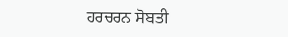ਹਰਚਰਨ ਸੋਬਤੀ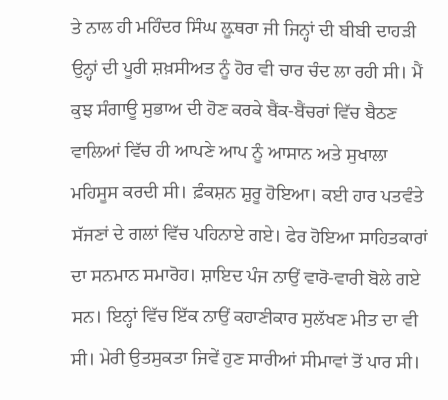ਤੇ ਨਾਲ ਹੀ ਮਹਿੰਦਰ ਸਿੰਘ ਲ਼ੂਥਰਾ ਜੀ ਜਿਨ੍ਹਾਂ ਦੀ ਬੀਬੀ ਦਾਹੜੀ ਉਨ੍ਹਾਂ ਦੀ ਪੂਰੀ ਸ਼ਖ਼ਸੀਅਤ ਨੂੰ ਹੋਰ ਵੀ ਚਾਰ ਚੰਦ ਲਾ ਰਹੀ ਸੀ। ਮੈਂ ਕੁਝ ਸੰਗਾਊ ਸੁਭਾਅ ਦੀ ਹੋਣ ਕਰਕੇ ਬੈਂਕ-ਬੈਂਚਰਾਂ ਵਿੱਚ ਬੈਠਣ ਵਾਲਿਆਂ ਵਿੱਚ ਹੀ ਆਪਣੇ ਆਪ ਨੂੰ ਆਸਾਨ ਅਤੇ ਸੁਖਾਲਾ ਮਹਿਸੂਸ ਕਰਦੀ ਸੀ। ਫ਼ੰਕਸ਼ਨ ਸ਼ੁਰੂ ਹੋਇਆ। ਕਈ ਹਾਰ ਪਤਵੰਤੇ ਸੱਜਣਾਂ ਦੇ ਗਲਾਂ ਵਿੱਚ ਪਹਿਨਾਏ ਗਏ। ਫੇਰ ਹੋਇਆ ਸਾਹਿਤਕਾਰਾਂ ਦਾ ਸਨਮਾਨ ਸਮਾਰੋਹ। ਸ਼ਾਇਦ ਪੰਜ ਨਾਉਂ ਵਾਰੋ-ਵਾਰੀ ਬੋਲੇ ਗਏ ਸਨ। ਇਨ੍ਹਾਂ ਵਿੱਚ ਇੱਕ ਨਾਉਂ ਕਹਾਣੀਕਾਰ ਸੁਲੱਖਣ ਮੀਤ ਦਾ ਵੀ ਸੀ। ਮੇਰੀ ਉਤਸੁਕਤਾ ਜਿਵੇਂ ਹੁਣ ਸਾਰੀਆਂ ਸੀਮਾਵਾਂ ਤੋਂ ਪਾਰ ਸੀ।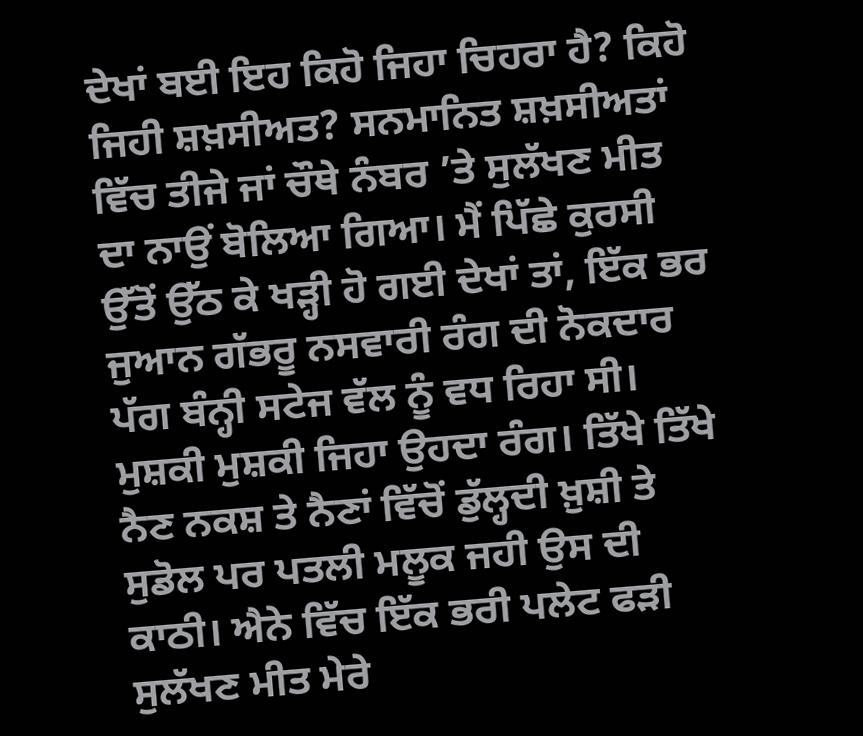ਦੇਖਾਂ ਬਈ ਇਹ ਕਿਹੋ ਜਿਹਾ ਚਿਹਰਾ ਹੈ? ਕਿਹੋ ਜਿਹੀ ਸ਼ਖ਼ਸੀਅਤ? ਸਨਮਾਨਿਤ ਸ਼ਖ਼ਸੀਅਤਾਂ ਵਿੱਚ ਤੀਜੇ ਜਾਂ ਚੌਥੇ ਨੰਬਰ ’ਤੇ ਸੁਲੱਖਣ ਮੀਤ ਦਾ ਨਾਉਂ ਬੋਲਿਆ ਗਿਆ। ਮੈਂ ਪਿੱਛੇ ਕੁਰਸੀ ਉੱਤੋਂ ਉੱਠ ਕੇ ਖੜ੍ਹੀ ਹੋ ਗਈ ਦੇਖਾਂ ਤਾਂ, ਇੱਕ ਭਰ ਜੁਆਨ ਗੱਭਰੂ ਨਸਵਾਰੀ ਰੰਗ ਦੀ ਨੋਕਦਾਰ ਪੱਗ ਬੰਨ੍ਹੀ ਸਟੇਜ ਵੱਲ ਨੂੰ ਵਧ ਰਿਹਾ ਸੀ। ਮੁਸ਼ਕੀ ਮੁਸ਼ਕੀ ਜਿਹਾ ਉਹਦਾ ਰੰਗ। ਤਿੱਖੇ ਤਿੱਖੇ ਨੈਣ ਨਕਸ਼ ਤੇ ਨੈਣਾਂ ਵਿੱਚੋਂ ਡੁੱਲ੍ਹਦੀ ਖ਼ੁਸ਼ੀ ਤੇ ਸੁਡੋਲ ਪਰ ਪਤਲੀ ਮਲੂਕ ਜਹੀ ਉਸ ਦੀ ਕਾਠੀ। ਐਨੇ ਵਿੱਚ ਇੱਕ ਭਰੀ ਪਲੇਟ ਫੜੀ ਸੁਲੱਖਣ ਮੀਤ ਮੇਰੇ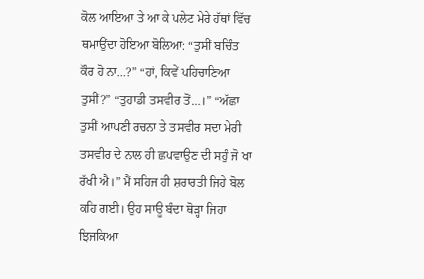ਕੋਲ ਆਇਆ ਤੇ ਆ ਕੇ ਪਲੇਟ ਮੇਰੇ ਹੱਥਾਂ ਵਿੱਚ ਥਮਾਉਂਦਾ ਹੋਇਆ ਬੋਲਿਆ: “ਤੁਸੀਂ ਬਚਿੰਤ ਕੌਰ ਹੋ ਨਾ…?” “ਹਾਂ, ਕਿਵੇਂ ਪਹਿਚਾਣਿਆ ਤੁਸੀਂ?” “ਤੁਹਾਡੀ ਤਸਵੀਰ ਤੋਂ…।” “ਅੱਛਾ ਤੁਸੀਂ ਆਪਣੀ ਰਚਨਾ ਤੇ ਤਸਵੀਰ ਸਦਾ ਮੇਰੀ ਤਸਵੀਰ ਦੇ ਨਾਲ ਹੀ ਛਪਵਾਉਣ ਦੀ ਸਹੁੰ ਜੋ ਖਾ ਰੱਖੀ ਐ।” ਮੈਂ ਸਹਿਜ ਹੀ ਸ਼ਰਾਰਤੀ ਜਿਹੇ ਬੋਲ ਕਹਿ ਗਈ। ਉਹ ਸਾਊ ਬੰਦਾ ਥੋੜ੍ਹਾ ਜਿਹਾ ਝਿਜਕਿਆ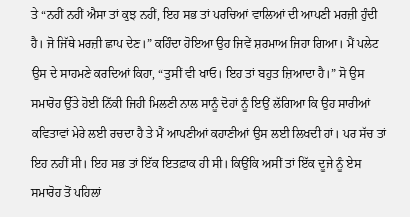ਤੇ “ਨਹੀਂ ਨਹੀਂ ਐਸਾ ਤਾਂ ਕੁਝ ਨਹੀਂ, ਇਹ ਸਭ ਤਾਂ ਪਰਚਿਆਂ ਵਾਲਿਆਂ ਦੀ ਆਪਣੀ ਮਰਜ਼ੀ ਹੁੰਦੀ ਹੈ। ਜੋ ਜਿੱਥੇ ਮਰਜ਼ੀ ਛਾਪ ਦੇਣ।” ਕਹਿੰਦਾ ਹੋਇਆ ਉਹ ਜਿਵੇਂ ਸ਼ਰਮਾਅ ਜਿਹਾ ਗਿਆ। ਮੈਂ ਪਲੇਟ ਉਸ ਦੇ ਸਾਹਮਣੇ ਕਰਦਿਆਂ ਕਿਹਾ, “ਤੁਸੀਂ ਵੀ ਖਾਓ। ਇਹ ਤਾਂ ਬਹੁਤ ਜ਼ਿਆਦਾ ਹੈ।” ਸੋ ਉਸ ਸਮਾਰੋਹ ਉੱਤੇ ਹੋਈ ਨਿੱਕੀ ਜਿਹੀ ਮਿਲਣੀ ਨਾਲ ਸਾਨੂੰ ਦੋਹਾਂ ਨੂੰ ਇਉਂ ਲੱਗਿਆ ਕਿ ਉਹ ਸਾਰੀਆਂ ਕਵਿਤਾਵਾਂ ਮੇਰੇ ਲਈ ਰਚਦਾ ਹੈ ਤੇ ਮੈਂ ਆਪਣੀਆਂ ਕਹਾਣੀਆਂ ਉਸ ਲਈ ਲਿਖਦੀ ਹਾਂ। ਪਰ ਸੱਚ ਤਾਂ ਇਹ ਨਹੀਂ ਸੀ। ਇਹ ਸਭ ਤਾਂ ਇੱਕ ਇਤਫ਼ਾਕ ਹੀ ਸੀ। ਕਿਉਂਕਿ ਅਸੀਂ ਤਾਂ ਇੱਕ ਦੂਜੇ ਨੂੰ ਏਸ ਸਮਾਰੋਹ ਤੋਂ ਪਹਿਲਾਂ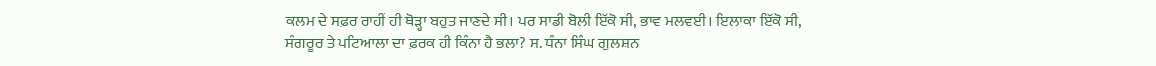ਕਲਮ ਦੇ ਸਫ਼ਰ ਰਾਹੀਂ ਹੀ ਥੋੜ੍ਹਾ ਬਹੁਤ ਜਾਣਦੇ ਸੀ। ਪਰ ਸਾਡੀ ਬੋਲੀ ਇੱਕੋ ਸੀ, ਭਾਵ ਮਲਵਈ। ਇਲਾਕਾ ਇੱਕੋ ਸੀ, ਸੰਗਰੂਰ ਤੇ ਪਟਿਆਲਾ ਦਾ ਫ਼ਰਕ ਹੀ ਕਿੰਨਾ ਹੈ ਭਲਾ? ਸ. ਧੰਨਾ ਸਿੰਘ ਗੁਲਸ਼ਨ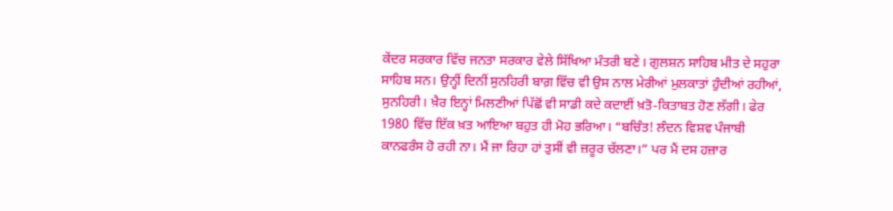ਕੇਂਦਰ ਸਰਕਾਰ ਵਿੱਚ ਜਨਤਾ ਸਰਕਾਰ ਵੇਲੇ ਸਿੱਖਿਆ ਮੰਤਰੀ ਬਣੇ। ਗੁਲਸ਼ਨ ਸਾਹਿਬ ਮੀਤ ਦੇ ਸਹੁਰਾ ਸਾਹਿਬ ਸਨ। ਉਨ੍ਹੀਂ ਦਿਨੀਂ ਸੁਨਹਿਰੀ ਬਾਗ਼ ਵਿੱਚ ਵੀ ਉਸ ਨਾਲ ਮੇਰੀਆਂ ਮੁਲਕਾਤਾਂ ਹੁੰਦੀਆਂ ਰਹੀਆਂ, ਸੁਨਹਿਰੀ। ਖ਼ੈਰ ਇਨ੍ਹਾਂ ਮਿਲਣੀਆਂ ਪਿੱਛੋਂ ਵੀ ਸਾਡੀ ਕਦੇ ਕਦਾਈਂ ਖ਼ਤੋ-ਕਿਤਾਬਤ ਹੋਣ ਲੱਗੀ। ਫੇਰ 1980 ਵਿੱਚ ਇੱਕ ਖ਼ਤ ਆਇਆ ਬਹੁਤ ਹੀ ਮੋਹ ਭਰਿਆ। “ਬਚਿੰਤ! ਲੰਦਨ ਵਿਸ਼ਵ ਪੰਜਾਬੀ ਕਾਨਫਰੰਸ ਹੋ ਰਹੀ ਨਾ। ਮੈਂ ਜਾ ਰਿਹਾ ਹਾਂ ਤੁਸੀਂ ਵੀ ਜ਼ਰੂਰ ਚੱਲਣਾ।” ਪਰ ਮੈਂ ਦਸ ਹਜ਼ਾਰ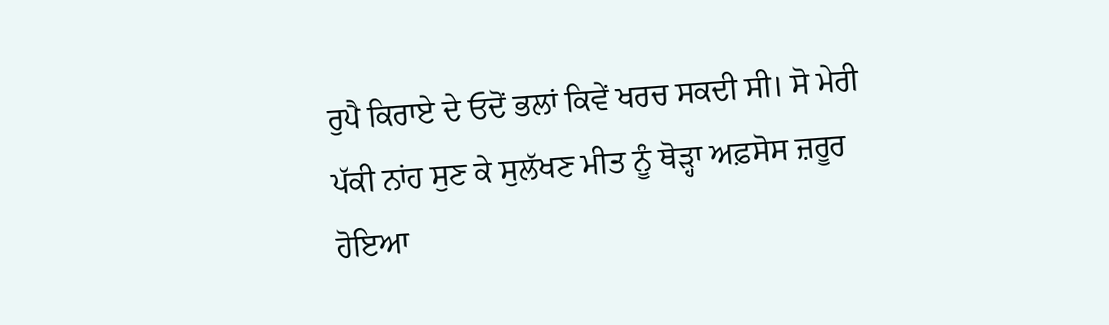ਰੁਪੈ ਕਿਰਾਏ ਦੇ ਓਦੋਂ ਭਲਾਂ ਕਿਵੇਂ ਖਰਚ ਸਕਦੀ ਸੀ। ਸੋ ਮੇਰੀ ਪੱਕੀ ਨਾਂਹ ਸੁਣ ਕੇ ਸੁਲੱਖਣ ਮੀਤ ਨੂੰ ਥੋੜ੍ਹਾ ਅਫ਼ਸੋਸ ਜ਼ਰੂਰ ਹੋਇਆ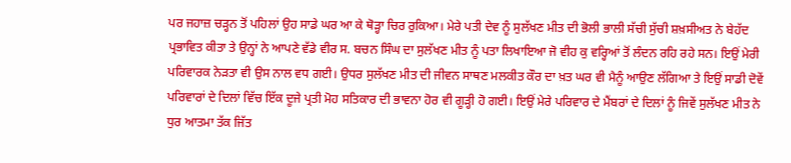ਪਰ ਜਹਾਜ਼ ਚੜ੍ਹਨ ਤੋਂ ਪਹਿਲਾਂ ਉਹ ਸਾਡੇ ਘਰ ਆ ਕੇ ਥੋੜ੍ਹਾ ਚਿਰ ਰੁਕਿਆ। ਮੇਰੇ ਪਤੀ ਦੇਵ ਨੂੰ ਸੁਲੱਖਣ ਮੀਤ ਦੀ ਭੋਲੀ ਭਾਲੀ ਸੱਚੀ ਸੁੱਚੀ ਸ਼ਖ਼ਸੀਅਤ ਨੇ ਬੇਹੱਦ ਪ੍ਰਭਾਵਿਤ ਕੀਤਾ ਤੇ ਉਨ੍ਹਾਂ ਨੇ ਆਪਣੇ ਵੱਡੇ ਵੀਰ ਸ. ਬਚਨ ਸਿੰਘ ਦਾ ਸੁਲੱਖਣ ਮੀਤ ਨੂੰ ਪਤਾ ਲਿਖਾਇਆ ਜੋ ਵੀਹ ਕੁ ਵਰ੍ਹਿਆਂ ਤੋਂ ਲੰਦਨ ਰਹਿ ਰਹੇ ਸਨ। ਇਉਂ ਮੇਰੀ ਪਰਿਵਾਰਕ ਨੇੜਤਾ ਵੀ ਉਸ ਨਾਲ ਵਧ ਗਈ। ਉਧਰ ਸੁਲੱਖਣ ਮੀਤ ਦੀ ਜੀਵਨ ਸਾਥਣ ਮਲਕੀਤ ਕੌਰ ਦਾ ਖ਼ਤ ਘਰ ਵੀ ਮੈਨੂੰ ਆਉਣ ਲੱਗਿਆ ਤੇ ਇਉਂ ਸਾਡੀ ਦੋਵੇਂ ਪਰਿਵਾਰਾਂ ਦੇ ਦਿਲਾਂ ਵਿੱਚ ਇੱਕ ਦੂਜੇ ਪ੍ਰਤੀ ਮੋਹ ਸਤਿਕਾਰ ਦੀ ਭਾਵਨਾ ਹੋਰ ਵੀ ਗੂੜ੍ਹੀ ਹੋ ਗਈ। ਇਉਂ ਮੇਰੇ ਪਰਿਵਾਰ ਦੇ ਮੈਂਬਰਾਂ ਦੇ ਦਿਲਾਂ ਨੂੰ ਜਿਵੇਂ ਸੁਲੱਖਣ ਮੀਤ ਨੇ ਧੁਰ ਆਤਮਾ ਤੱਕ ਜਿੱਤ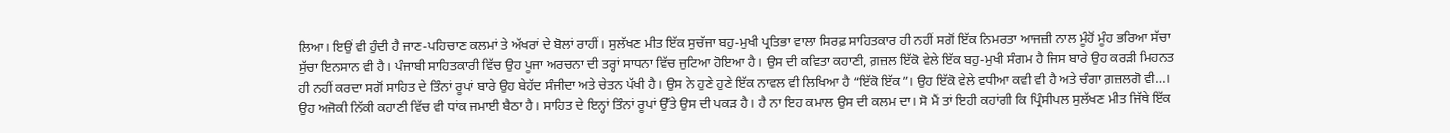ਲਿਆ। ਇਉਂ ਵੀ ਹੁੰਦੀ ਹੈ ਜਾਣ-ਪਹਿਚਾਣ ਕਲਮਾਂ ਤੇ ਅੱਖਰਾਂ ਦੇ ਬੋਲਾਂ ਰਾਹੀਂ। ਸੁਲੱਖਣ ਮੀਤ ਇੱਕ ਸੁਚੱਜਾ ਬਹੁ-ਮੁਖੀ ਪ੍ਰਤਿਭਾ ਵਾਲਾ ਸਿਰਫ਼ ਸਾਹਿਤਕਾਰ ਹੀ ਨਹੀਂ ਸਗੋਂ ਇੱਕ ਨਿਮਰਤਾ ਆਜਜ਼ੀ ਨਾਲ ਮੂੰਹੋਂ ਮੂੰਹ ਭਰਿਆ ਸੱਚਾ ਸੁੱਚਾ ਇਨਸਾਨ ਵੀ ਹੈ। ਪੰਜਾਬੀ ਸਾਹਿਤਕਾਰੀ ਵਿੱਚ ਉਹ ਪੂਜਾ ਅਰਚਨਾ ਦੀ ਤਰ੍ਹਾਂ ਸਾਧਨਾ ਵਿੱਚ ਜੁਟਿਆ ਹੋਇਆ ਹੈ। ਉਸ ਦੀ ਕਵਿਤਾ ਕਹਾਣੀ, ਗ਼ਜ਼ਲ ਇੱਕੋ ਵੇਲੇ ਇੱਕ ਬਹੁ-ਮੁਖੀ ਸੰਗਮ ਹੈ ਜਿਸ ਬਾਰੇ ਉਹ ਕਰੜੀ ਮਿਹਨਤ ਹੀ ਨਹੀਂ ਕਰਦਾ ਸਗੋਂ ਸਾਹਿਤ ਦੇ ਤਿੰਨਾਂ ਰੂਪਾਂ ਬਾਰੇ ਉਹ ਬੇਹੱਦ ਸੰਜੀਦਾ ਅਤੇ ਚੇਤਨ ਪੱਖੀ ਹੈ। ਉਸ ਨੇ ਹੁਣੇ ਹੁਣੇ ਇੱਕ ਨਾਵਲ ਵੀ ਲਿਖਿਆ ਹੈ “ਇੱਕੋ ਇੱਕ”। ਉਹ ਇੱਕੋ ਵੇਲੇ ਵਧੀਆ ਕਵੀ ਵੀ ਹੈ ਅਤੇ ਚੰਗਾ ਗ਼ਜ਼ਲਗੋ ਵੀ…। ਉਹ ਅਜੋਕੀ ਨਿੱਕੀ ਕਹਾਣੀ ਵਿੱਚ ਵੀ ਧਾਂਕ ਜਮਾਈ ਬੈਠਾ ਹੈ। ਸਾਹਿਤ ਦੇ ਇਨ੍ਹਾਂ ਤਿੰਨਾਂ ਰੂਪਾਂ ਉੱਤੇ ਉਸ ਦੀ ਪਕੜ ਹੈ। ਹੈ ਨਾ ਇਹ ਕਮਾਲ ਉਸ ਦੀ ਕਲਮ ਦਾ। ਸੋ ਮੈਂ ਤਾਂ ਇਹੀ ਕਹਾਂਗੀ ਕਿ ਪ੍ਰਿੰਸੀਪਲ ਸੁਲੱਖਣ ਮੀਤ ਜਿੱਥੇ ਇੱਕ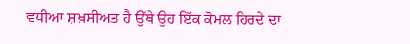ਵਧੀਆ ਸ਼ਖ਼ਸੀਅਤ ਹੈ ਉੱਥੇ ਉਹ ਇੱਕ ਕੋਮਲ ਹਿਰਦੇ ਦਾ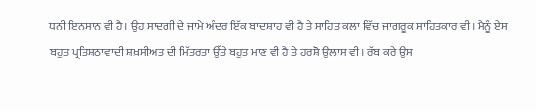ਧਨੀ ਇਨਸਾਨ ਵੀ ਹੈ। ਉਹ ਸਾਦਗੀ ਦੇ ਜਾਮੇ ਅੰਦਰ ਇੱਕ ਬਾਦਸ਼ਾਹ ਵੀ ਹੈ ਤੇ ਸਾਹਿਤ ਕਲਾ ਵਿੱਚ ਜਾਗਰੂਕ ਸਾਹਿਤਕਾਰ ਵੀ। ਮੈਨੂੰ ਏਸ ਬਹੁਤ ਪ੍ਰਤਿਸ਼ਠਾਵਾਦੀ ਸ਼ਖ਼ਸੀਅਤ ਦੀ ਮਿੱਤਰਤਾ ਉੱਤੇ ਬਹੁਤ ਮਾਣ ਵੀ ਹੈ ਤੇ ਹਰਸ਼ੋ ਉਲਾਸ ਵੀ। ਰੱਬ ਕਰੇ ਉਸ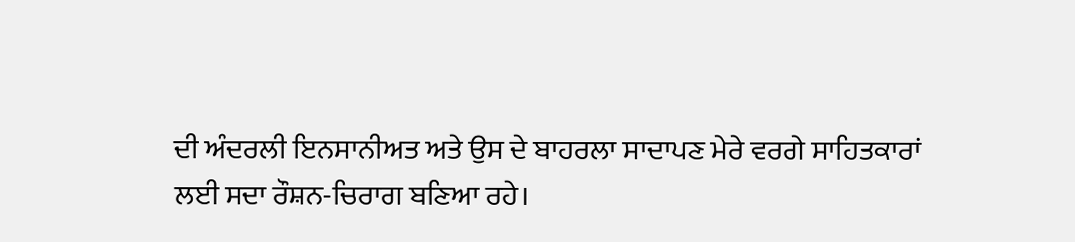ਦੀ ਅੰਦਰਲੀ ਇਨਸਾਨੀਅਤ ਅਤੇ ਉਸ ਦੇ ਬਾਹਰਲਾ ਸਾਦਾਪਣ ਮੇਰੇ ਵਰਗੇ ਸਾਹਿਤਕਾਰਾਂ ਲਈ ਸਦਾ ਰੌਸ਼ਨ-ਚਿਰਾਗ ਬਣਿਆ ਰਹੇ।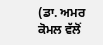(ਡਾ. ਅਮਰ ਕੋਮਲ ਵੱਲੋਂ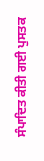ਸੰਪਾਦਿਤ ਕੀਤੀ ਗਈ ਪੁਸਤਕ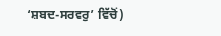‘ਸ਼ਬਦ-ਸਰਵਰੁ’ ਵਿੱਚੋਂ)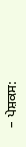– ਪੇਸ਼ਕਸ: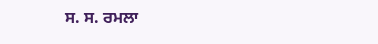ਸ. ਸ. ਰਮਲਾ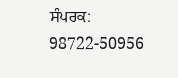ਸੰਪਰਕ: 98722-50956